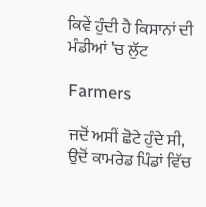ਕਿਵੇਂ ਹੁੰਦੀ ਹੈ ਕਿਸਾਨਾਂ ਦੀ ਮੰਡੀਆਂ ’ਚ ਲੁੱਟ

Farmers

ਜਦੋਂ ਅਸੀਂ ਛੋਟੇ ਹੁੰਦੇ ਸੀ, ਉਦੋਂ ਕਾਮਰੇਡ ਪਿੰਡਾਂ ਵਿੱਚ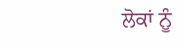ਲੋਕਾਂ ਨੂੰ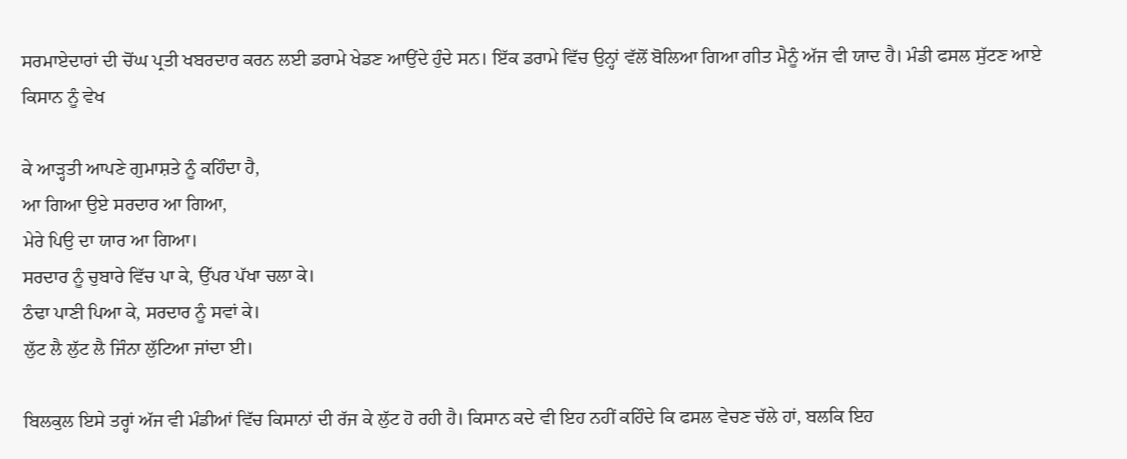ਸਰਮਾਏਦਾਰਾਂ ਦੀ ਚੋਂਘ ਪ੍ਰਤੀ ਖਬਰਦਾਰ ਕਰਨ ਲਈ ਡਰਾਮੇ ਖੇਡਣ ਆਉਂਦੇ ਹੁੰਦੇ ਸਨ। ਇੱਕ ਡਰਾਮੇ ਵਿੱਚ ਉਨ੍ਹਾਂ ਵੱਲੋਂ ਬੋਲਿਆ ਗਿਆ ਗੀਤ ਮੈਨੂੰ ਅੱਜ ਵੀ ਯਾਦ ਹੈ। ਮੰਡੀ ਫਸਲ ਸੁੱਟਣ ਆਏ ਕਿਸਾਨ ਨੂੰ ਵੇਖ

ਕੇ ਆੜ੍ਹਤੀ ਆਪਣੇ ਗੁਮਾਸ਼ਤੇ ਨੂੰ ਕਹਿੰਦਾ ਹੈ,
ਆ ਗਿਆ ਉਏ ਸਰਦਾਰ ਆ ਗਿਆ,
ਮੇਰੇ ਪਿਉ ਦਾ ਯਾਰ ਆ ਗਿਆ।
ਸਰਦਾਰ ਨੂੰ ਚੁਬਾਰੇ ਵਿੱਚ ਪਾ ਕੇ, ਉੱਪਰ ਪੱਖਾ ਚਲਾ ਕੇ।
ਠੰਢਾ ਪਾਣੀ ਪਿਆ ਕੇ, ਸਰਦਾਰ ਨੂੰ ਸਵਾਂ ਕੇ।
ਲੁੱਟ ਲੈ ਲੁੱਟ ਲੈ ਜਿੰਨਾ ਲੁੱਟਿਆ ਜਾਂਦਾ ਈ।

ਬਿਲਕੁਲ ਇਸੇ ਤਰ੍ਹਾਂ ਅੱਜ ਵੀ ਮੰਡੀਆਂ ਵਿੱਚ ਕਿਸਾਨਾਂ ਦੀ ਰੱਜ ਕੇ ਲੁੱਟ ਹੋ ਰਹੀ ਹੈ। ਕਿਸਾਨ ਕਦੇ ਵੀ ਇਹ ਨਹੀਂ ਕਹਿੰਦੇ ਕਿ ਫਸਲ ਵੇਚਣ ਚੱਲੇ ਹਾਂ, ਬਲਕਿ ਇਹ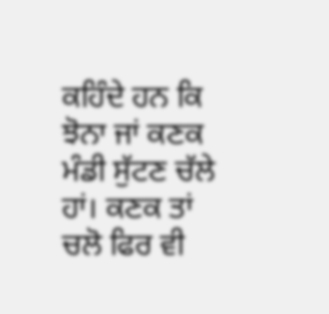ਕਹਿੰਦੇ ਹਨ ਕਿ ਝੋਨਾ ਜਾਂ ਕਣਕ ਮੰਡੀ ਸੁੱਟਣ ਚੱਲੇ ਹਾਂ। ਕਣਕ ਤਾਂ ਚਲੋ ਫਿਰ ਵੀ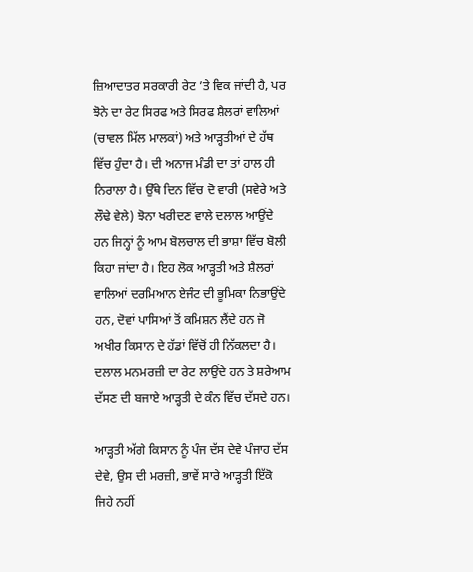ਜ਼ਿਆਦਾਤਰ ਸਰਕਾਰੀ ਰੇਟ ’ਤੇ ਵਿਕ ਜਾਂਦੀ ਹੈ, ਪਰ ਝੋਨੇ ਦਾ ਰੇਟ ਸਿਰਫ ਅਤੇ ਸਿਰਫ ਸ਼ੈਲਰਾਂ ਵਾਲਿਆਂ (ਚਾਵਲ ਮਿੱਲ ਮਾਲਕਾਂ) ਅਤੇ ਆੜ੍ਹਤੀਆਂ ਦੇ ਹੱਥ ਵਿੱਚ ਹੁੰਦਾ ਹੈ। ਦੀ ਅਨਾਜ ਮੰਡੀ ਦਾ ਤਾਂ ਹਾਲ ਹੀ ਨਿਰਾਲਾ ਹੈ। ਉੱਥੇ ਦਿਨ ਵਿੱਚ ਦੋ ਵਾਰੀ (ਸਵੇਰੇ ਅਤੇ ਲੌਢੇ ਵੇਲੇ) ਝੋਨਾ ਖਰੀਦਣ ਵਾਲੇ ਦਲਾਲ ਆਉਂਦੇ ਹਨ ਜਿਨ੍ਹਾਂ ਨੂੰ ਆਮ ਬੋਲਚਾਲ ਦੀ ਭਾਸ਼ਾ ਵਿੱਚ ਬੋਲੀ ਕਿਹਾ ਜਾਂਦਾ ਹੈ। ਇਹ ਲੋਕ ਆੜ੍ਹਤੀ ਅਤੇ ਸ਼ੈਲਰਾਂ ਵਾਲਿਆਂ ਦਰਮਿਆਨ ਏਜੰਟ ਦੀ ਭੂਮਿਕਾ ਨਿਭਾਉਂਦੇ ਹਨ, ਦੋਵਾਂ ਪਾਸਿਆਂ ਤੋਂ ਕਮਿਸ਼ਨ ਲੈਂਦੇ ਹਨ ਜੋ ਅਖੀਰ ਕਿਸਾਨ ਦੇ ਹੱਡਾਂ ਵਿੱਚੋਂ ਹੀ ਨਿੱਕਲਦਾ ਹੈ। ਦਲਾਲ ਮਨਮਰਜ਼ੀ ਦਾ ਰੇਟ ਲਾਉਂਦੇ ਹਨ ਤੇ ਸ਼ਰੇਆਮ ਦੱਸਣ ਦੀ ਬਜਾਏ ਆੜ੍ਹਤੀ ਦੇ ਕੰਨ ਵਿੱਚ ਦੱਸਦੇ ਹਨ।

ਆੜ੍ਹਤੀ ਅੱਗੇ ਕਿਸਾਨ ਨੂੰ ਪੰਜ ਦੱਸ ਦੇਵੇ ਪੰਜਾਹ ਦੱਸ ਦੇਵੇ, ਉਸ ਦੀ ਮਰਜ਼ੀ, ਭਾਵੇਂ ਸਾਰੇ ਆੜ੍ਹਤੀ ਇੱਕੋ ਜਿਹੇ ਨਹੀਂ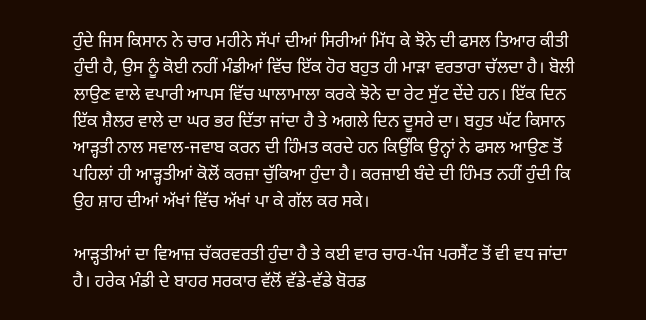ਹੁੰਦੇ ਜਿਸ ਕਿਸਾਨ ਨੇ ਚਾਰ ਮਹੀਨੇ ਸੱਪਾਂ ਦੀਆਂ ਸਿਰੀਆਂ ਮਿੱਧ ਕੇ ਝੋਨੇ ਦੀ ਫਸਲ ਤਿਆਰ ਕੀਤੀ ਹੁੰਦੀ ਹੈ, ਉਸ ਨੂੰ ਕੋਈ ਨਹੀਂ ਮੰਡੀਆਂ ਵਿੱਚ ਇੱਕ ਹੋਰ ਬਹੁਤ ਹੀ ਮਾੜਾ ਵਰਤਾਰਾ ਚੱਲਦਾ ਹੈ। ਬੋਲੀ ਲਾਉਣ ਵਾਲੇ ਵਪਾਰੀ ਆਪਸ ਵਿੱਚ ਘਾਲਾਮਾਲਾ ਕਰਕੇ ਝੋਨੇ ਦਾ ਰੇਟ ਸੁੱਟ ਦੇਂਦੇ ਹਨ। ਇੱਕ ਦਿਨ ਇੱਕ ਸ਼ੈਲਰ ਵਾਲੇ ਦਾ ਘਰ ਭਰ ਦਿੱਤਾ ਜਾਂਦਾ ਹੈ ਤੇ ਅਗਲੇ ਦਿਨ ਦੂਸਰੇ ਦਾ। ਬਹੁਤ ਘੱਟ ਕਿਸਾਨ ਆੜ੍ਹਤੀ ਨਾਲ ਸਵਾਲ-ਜਵਾਬ ਕਰਨ ਦੀ ਹਿੰਮਤ ਕਰਦੇ ਹਨ ਕਿਉਂਕਿ ਉਨ੍ਹਾਂ ਨੇ ਫਸਲ ਆਉਣ ਤੋਂ ਪਹਿਲਾਂ ਹੀ ਆੜ੍ਹਤੀਆਂ ਕੋਲੋਂ ਕਰਜ਼ਾ ਚੁੱਕਿਆ ਹੁੰਦਾ ਹੈ। ਕਰਜ਼ਾਈ ਬੰਦੇ ਦੀ ਹਿੰਮਤ ਨਹੀਂ ਹੁੰਦੀ ਕਿ ਉਹ ਸ਼ਾਹ ਦੀਆਂ ਅੱਖਾਂ ਵਿੱਚ ਅੱਖਾਂ ਪਾ ਕੇ ਗੱਲ ਕਰ ਸਕੇ।

ਆੜ੍ਹਤੀਆਂ ਦਾ ਵਿਆਜ਼ ਚੱਕਰਵਰਤੀ ਹੁੰਦਾ ਹੈ ਤੇ ਕਈ ਵਾਰ ਚਾਰ-ਪੰਜ ਪਰਸੈਂਟ ਤੋਂ ਵੀ ਵਧ ਜਾਂਦਾ ਹੈ। ਹਰੇਕ ਮੰਡੀ ਦੇ ਬਾਹਰ ਸਰਕਾਰ ਵੱਲੋਂ ਵੱਡੇ-ਵੱਡੇ ਬੋਰਡ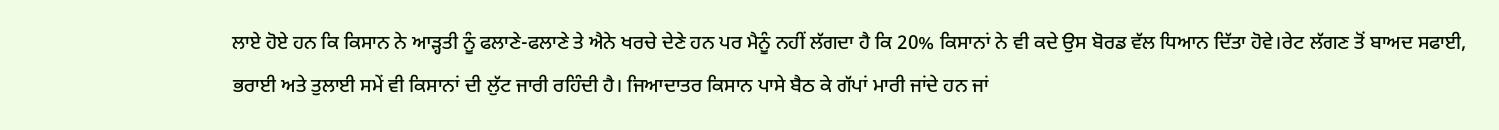ਲਾਏ ਹੋਏ ਹਨ ਕਿ ਕਿਸਾਨ ਨੇ ਆੜ੍ਹਤੀ ਨੂੰ ਫਲਾਣੇ-ਫਲਾਣੇ ਤੇ ਐਨੇ ਖਰਚੇ ਦੇਣੇ ਹਨ ਪਰ ਮੈਨੂੰ ਨਹੀਂ ਲੱਗਦਾ ਹੈ ਕਿ 20% ਕਿਸਾਨਾਂ ਨੇ ਵੀ ਕਦੇ ਉਸ ਬੋਰਡ ਵੱਲ ਧਿਆਨ ਦਿੱਤਾ ਹੋਵੇ।ਰੇਟ ਲੱਗਣ ਤੋਂ ਬਾਅਦ ਸਫਾਈ, ਭਰਾਈ ਅਤੇ ਤੁਲਾਈ ਸਮੇਂ ਵੀ ਕਿਸਾਨਾਂ ਦੀ ਲੁੱਟ ਜਾਰੀ ਰਹਿੰਦੀ ਹੈ। ਜਿਆਦਾਤਰ ਕਿਸਾਨ ਪਾਸੇ ਬੈਠ ਕੇ ਗੱਪਾਂ ਮਾਰੀ ਜਾਂਦੇ ਹਨ ਜਾਂ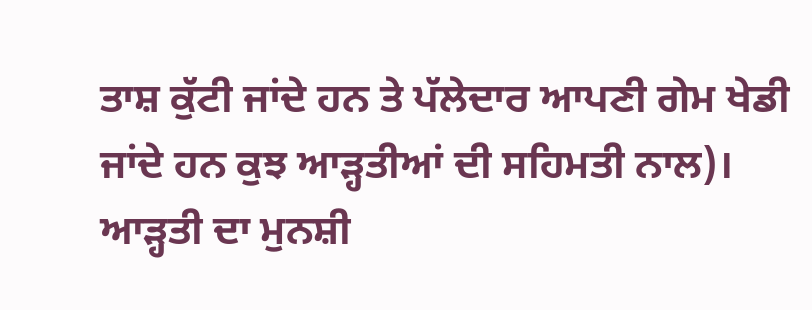ਤਾਸ਼ ਕੁੱਟੀ ਜਾਂਦੇ ਹਨ ਤੇ ਪੱਲੇਦਾਰ ਆਪਣੀ ਗੇਮ ਖੇਡੀ ਜਾਂਦੇ ਹਨ ਕੁਝ ਆੜ੍ਹਤੀਆਂ ਦੀ ਸਹਿਮਤੀ ਨਾਲ)। ਆੜ੍ਹਤੀ ਦਾ ਮੁਨਸ਼ੀ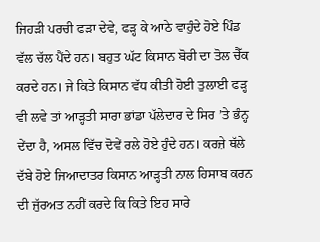ਜਿਹੜੀ ਪਰਚੀ ਫੜਾ ਦੇਵੇ, ਫੜ੍ਹ ਕੇ ਆਠੇ ਵਾਹੁੰਦੇ ਹੋਏ ਪਿੰਡ ਵੱਲ ਚੱਲ ਪੈਂਦੇ ਹਨ। ਬਹੁਤ ਘੱਟ ਕਿਸਾਨ ਬੋਰੀ ਦਾ ਤੋਲ ਚੈੱਕ ਕਰਦੇ ਹਨ। ਜੇ ਕਿਤੇ ਕਿਸਾਨ ਵੱਧ ਕੀਤੀ ਹੋਈ ਤੁਲਾਈ ਫੜ੍ਹ ਵੀ ਲਵੇ ਤਾਂ ਆੜ੍ਹਤੀ ਸਾਰਾ ਭਾਂਡਾ ਪੱਲੇਦਾਰ ਦੇ ਸਿਰ ’ਤੇ ਭੰਨ੍ਹ ਦੇਂਦਾ ਹੈ, ਅਸਲ ਵਿੱਚ ਦੋਵੇਂ ਰਲੇ ਹੋਏ ਹੁੰਦੇ ਹਨ। ਕਰਜ਼ੇ ਥੱਲੇ ਦੱਬੇ ਹੋਏ ਜਿਆਦਾਤਰ ਕਿਸਾਨ ਆੜ੍ਹਤੀ ਨਾਲ ਹਿਸਾਬ ਕਰਨ ਦੀ ਜੁੱਰਅਤ ਨਹੀਂ ਕਰਦੇ ਕਿ ਕਿਤੇ ਇਹ ਸਾਰੇ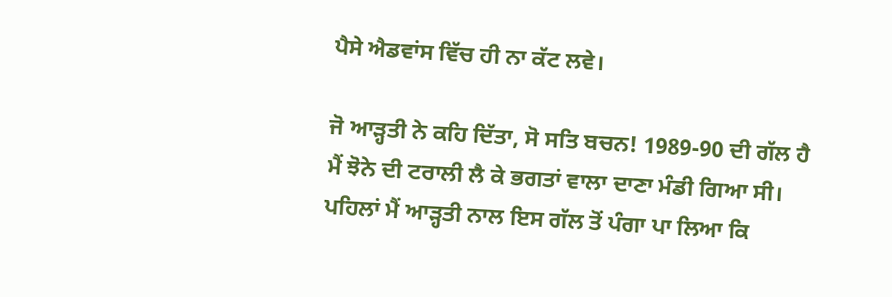ਪੈਸੇ ਐਡਵਾਂਸ ਵਿੱਚ ਹੀ ਨਾ ਕੱਟ ਲਵੇ।

ਜੋ ਆੜ੍ਹਤੀ ਨੇ ਕਹਿ ਦਿੱਤਾ, ਸੋ ਸਤਿ ਬਚਨ! 1989-90 ਦੀ ਗੱਲ ਹੈ ਮੈਂ ਝੋਨੇ ਦੀ ਟਰਾਲੀ ਲੈ ਕੇ ਭਗਤਾਂ ਵਾਲਾ ਦਾਣਾ ਮੰਡੀ ਗਿਆ ਸੀ। ਪਹਿਲਾਂ ਮੈਂ ਆੜ੍ਹਤੀ ਨਾਲ ਇਸ ਗੱਲ ਤੋਂ ਪੰਗਾ ਪਾ ਲਿਆ ਕਿ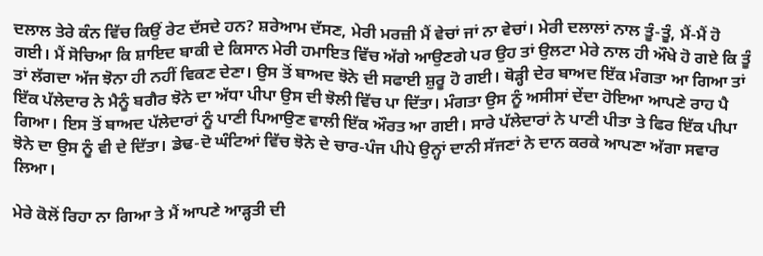ਦਲਾਲ ਤੇਰੇ ਕੰਨ ਵਿੱਚ ਕਿਉਂ ਰੇਟ ਦੱਸਦੇ ਹਨ? ਸ਼ਰੇਆਮ ਦੱਸਣ, ਮੇਰੀ ਮਰਜ਼ੀ ਮੈਂ ਵੇਚਾਂ ਜਾਂ ਨਾ ਵੇਚਾਂ। ਮੇਰੀ ਦਲਾਲਾਂ ਨਾਲ ਤੂੰ-ਤੂੰ, ਮੈਂ-ਮੈਂ ਹੋ ਗਈ। ਮੈਂ ਸੋਚਿਆ ਕਿ ਸ਼ਾਇਦ ਬਾਕੀ ਦੇ ਕਿਸਾਨ ਮੇਰੀ ਹਮਾਇਤ ਵਿੱਚ ਅੱਗੇ ਆਉਣਗੇ ਪਰ ਉਹ ਤਾਂ ਉਲਟਾ ਮੇਰੇ ਨਾਲ ਹੀ ਔਖੇ ਹੋ ਗਏ ਕਿ ਤੂੰ ਤਾਂ ਲੱਗਦਾ ਅੱਜ ਝੋਨਾ ਹੀ ਨਹੀਂ ਵਿਕਣ ਦੇਣਾ। ਉਸ ਤੋਂ ਬਾਅਦ ਝੋਨੇ ਦੀ ਸਫਾਈ ਸ਼ੁਰੂ ਹੋ ਗਈ। ਥੋੜ੍ਹੀ ਦੇਰ ਬਾਅਦ ਇੱਕ ਮੰਗਤਾ ਆ ਗਿਆ ਤਾਂ ਇੱਕ ਪੱਲੇਦਾਰ ਨੇ ਮੈਨੂੰ ਬਗੈਰ ਝੋਨੇ ਦਾ ਅੱਧਾ ਪੀਪਾ ਉਸ ਦੀ ਝੋਲੀ ਵਿੱਚ ਪਾ ਦਿੱਤਾ। ਮੰਗਤਾ ਉਸ ਨੂੰ ਅਸੀਸਾਂ ਦੇਂਦਾ ਹੋਇਆ ਆਪਣੇ ਰਾਹ ਪੈ ਗਿਆ। ਇਸ ਤੋਂ ਬਾਅਦ ਪੱਲੇਦਾਰਾਂ ਨੂੰ ਪਾਣੀ ਪਿਆਉਣ ਵਾਲੀ ਇੱਕ ਔਰਤ ਆ ਗਈ। ਸਾਰੇ ਪੱਲੇਦਾਰਾਂ ਨੇ ਪਾਣੀ ਪੀਤਾ ਤੇ ਫਿਰ ਇੱਕ ਪੀਪਾ ਝੋਨੇ ਦਾ ਉਸ ਨੂੰ ਵੀ ਦੇ ਦਿੱਤਾ। ਡੇਢ-ਦੋ ਘੰਟਿਆਂ ਵਿੱਚ ਝੋਨੇ ਦੇ ਚਾਰ-ਪੰਜ ਪੀਪੇ ਉਨ੍ਹਾਂ ਦਾਨੀ ਸੱਜਣਾਂ ਨੇ ਦਾਨ ਕਰਕੇ ਆਪਣਾ ਅੱਗਾ ਸਵਾਰ ਲਿਆ।

ਮੇਰੇ ਕੋਲੋਂ ਰਿਹਾ ਨਾ ਗਿਆ ਤੇ ਮੈਂ ਆਪਣੇ ਆੜ੍ਹਤੀ ਦੀ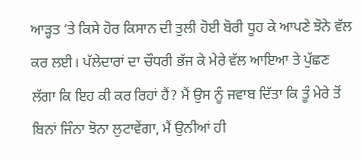ਆੜ੍ਹਤ ’ਤੇ ਕਿਸੇ ਹੋਰ ਕਿਸਾਨ ਦੀ ਤੁਲੀ ਹੋਈ ਬੋਰੀ ਧੂਹ ਕੇ ਆਪਣੇ ਝੋਨੇ ਵੱਲ ਕਰ ਲਈ। ਪੱਲੇਦਾਰਾਂ ਦਾ ਚੌਧਰੀ ਭੱਜ ਕੇ ਮੇਰੇ ਵੱਲ ਆਇਆ ਤੇ ਪੁੱਛਣ ਲੱਗਾ ਕਿ ਇਹ ਕੀ ਕਰ ਰਿਹਾਂ ਹੈਂ? ਮੈਂ ਉਸ ਨੂੰ ਜਵਾਬ ਦਿੱਤਾ ਕਿ ਤੂੰ ਮੇਰੇ ਤੋਂ ਬਿਨਾਂ ਜਿੰਨਾ ਝੋਨਾ ਲੁਟਾਵੇਂਗਾ, ਮੈਂ ਉਨੀਆਂ ਹੀ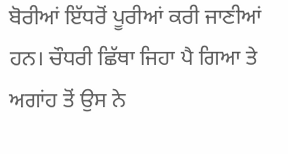ਬੋਰੀਆਂ ਇੱਧਰੋਂ ਪੂਰੀਆਂ ਕਰੀ ਜਾਣੀਆਂ ਹਨ। ਚੌਧਰੀ ਛਿੱਥਾ ਜਿਹਾ ਪੈ ਗਿਆ ਤੇ ਅਗਾਂਹ ਤੋਂ ਉਸ ਨੇ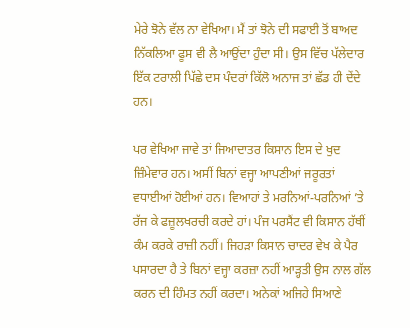ਮੇਰੇ ਝੋਨੇ ਵੱਲ ਨਾ ਵੇਖਿਆ। ਮੈਂ ਤਾਂ ਝੋਨੇ ਦੀ ਸਫਾਈ ਤੋਂ ਬਾਅਦ ਨਿੱਕਲਿਆ ਫੂਸ ਵੀ ਲੈ ਆਉਂਦਾ ਹੁੰਦਾ ਸੀ। ਉਸ ਵਿੱਚ ਪੱਲੇਦਾਰ ਇੱਕ ਟਰਾਲੀ ਪਿੱਛੇ ਦਸ ਪੰਦਰਾਂ ਕਿੱਲੋ ਅਨਾਜ ਤਾਂ ਛੱਡ ਹੀ ਦੇਂਦੇ ਹਨ।

ਪਰ ਵੇਖਿਆ ਜਾਵੇ ਤਾਂ ਜਿਆਦਾਤਰ ਕਿਸਾਨ ਇਸ ਦੇ ਖੁਦ ਜ਼ਿੰਮੇਵਾਰ ਹਨ। ਅਸੀਂ ਬਿਨਾਂ ਵਜ੍ਹਾ ਆਪਣੀਆਂ ਜਰੂਰਤਾਂ ਵਧਾਈਆਂ ਹੋਈਆਂ ਹਨ। ਵਿਆਹਾਂ ਤੇ ਮਰਨਿਆਂ-ਪਰਨਿਆਂ ’ਤੇ ਰੱਜ ਕੇ ਫਜ਼ੂਲਖਰਚੀ ਕਰਦੇ ਹਾਂ। ਪੰਜ ਪਰਸੈਂਟ ਵੀ ਕਿਸਾਨ ਹੱਥੀਂ ਕੰਮ ਕਰਕੇ ਰਾਜ਼ੀ ਨਹੀਂ। ਜਿਹੜਾ ਕਿਸਾਨ ਚਾਦਰ ਵੇਖ ਕੇ ਪੈਰ ਪਸਾਰਦਾ ਹੈ ਤੇ ਬਿਨਾਂ ਵਜ੍ਹਾ ਕਰਜ਼ਾ ਨਹੀਂ ਆੜ੍ਹਤੀ ਉਸ ਨਾਲ ਗੱਲ ਕਰਨ ਦੀ ਹਿੰਮਤ ਨਹੀਂ ਕਰਦਾ। ਅਨੇਕਾਂ ਅਜਿਹੇ ਸਿਆਣੇ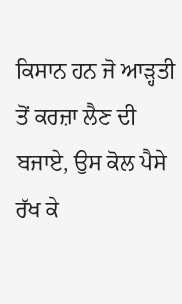ਕਿਸਾਨ ਹਨ ਜੋ ਆੜ੍ਹਤੀ ਤੋਂ ਕਰਜ਼ਾ ਲੈਣ ਦੀ ਬਜਾਏ, ਉਸ ਕੋਲ ਪੈਸੇ ਰੱਖ ਕੇ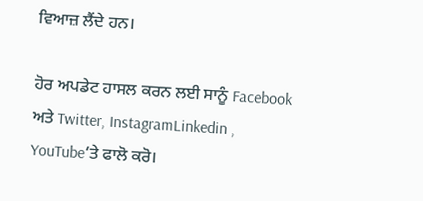ਵਿਆਜ਼ ਲੈਂਦੇ ਹਨ।

ਹੋਰ ਅਪਡੇਟ ਹਾਸਲ ਕਰਨ ਲਈ ਸਾਨੂੰ Facebook ਅਤੇ Twitter, InstagramLinkedin , YouTube‘ਤੇ ਫਾਲੋ ਕਰੋ।